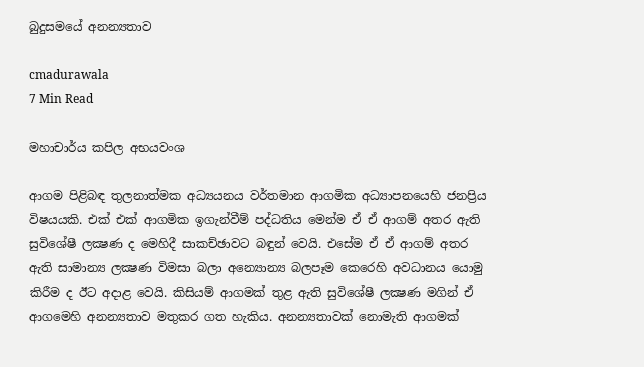බුදුසමයේ අනන්‍යතාව

cmadurawala
7 Min Read

මහාචාර්ය කපිල අභයවංශ

ආගම පිළිබඳ තුලනාත්මක අධ්‍යයනය වර්තමාන ආගමික අධ්‍යාපනයෙහි ජනප්‍රිය විෂයයකි. එක් එක් ආගමික ඉගැන්වීම් පද්ධතිය මෙන්ම ඒ ඒ ආගම් අතර ඇති සුවිශේෂී ලක්‍ෂණ ද මෙහිදී සාකච්ඡාවට බඳුන් වෙයි. එසේම ඒ ඒ ආගම් අතර ඇති සාමාන්‍ය ලක්‍ෂණ විමසා බලා අන්‍යොන්‍ය බලපෑම කෙරෙහි අවධානය යොමු කිරීම ද ඊට අදාළ වෙයි. කිසියම් ආගමක් තුළ ඇති සුවිශේෂී ලක්‍ෂණ මගින් ඒ ආගමෙහි අනන්‍යතාව මතුකර ගත හැකිය. අනන්‍යතාවක් නොමැති ආගමක්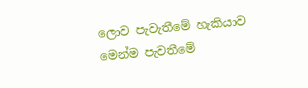ලොව පැවැතීමේ හැකියාව මෙන්ම පැවතීමේ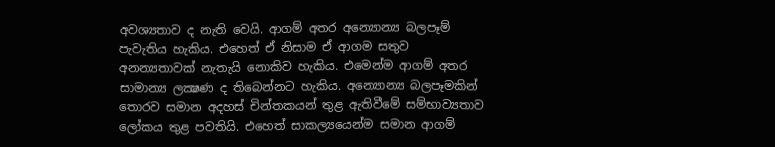අවශ්‍යතාව ද නැති වෙයි. ආගම් අතර අන්‍යොන්‍ය බලපෑම් පැවැතිය හැකිය. එහෙත් ඒ නිසාම ඒ ආගම සතුව අනන්‍යතාවක් නැතැයි නොකිව හැකිය. එමෙන්ම ආගම් අතර සාමාන්‍ය ලක්‍ෂණ ද තිබෙන්නට හැකිය. අන්‍යොන්‍ය බලපෑමකින් තොරව සමාන අදහස් චින්තකයන් තුළ ඇතිවීමේ සම්භාව්‍යතාව ලෝකය තුළ පවතියි. එහෙත් සාකල්‍යයෙන්ම සමාන ආගම්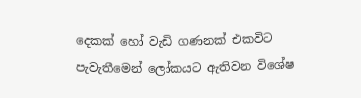දෙකක් හෝ වැඩි ගණනක් එකවිට පැවැතීමෙන් ලෝකයට ඇතිවන විශේෂ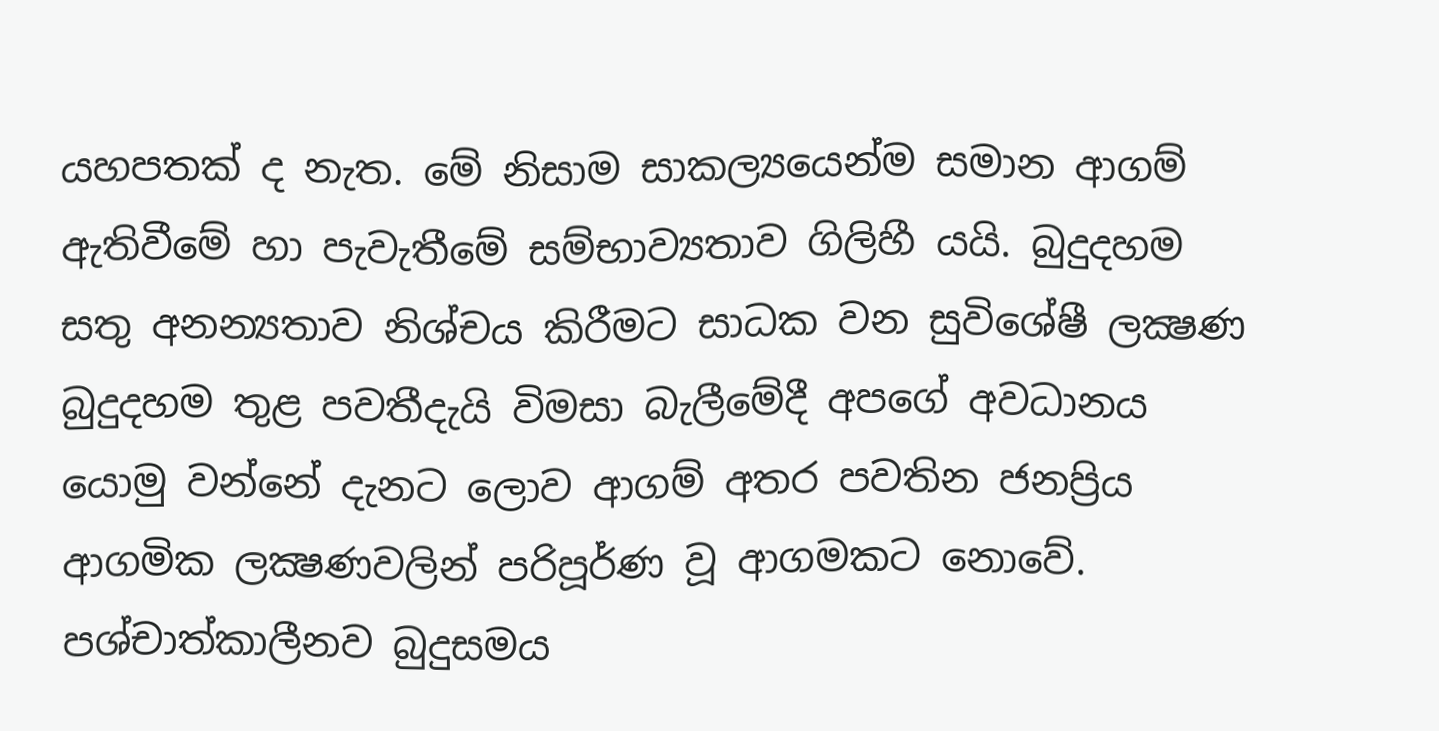යහපතක් ද නැත. මේ නිසාම සාකල්‍යයෙන්ම සමාන ආගම් ඇතිවීමේ හා පැවැතීමේ සම්භාව්‍යතාව ගිලිහී යයි. බුදුදහම සතු අනන්‍යතාව නිශ්චය කිරීමට සාධක වන සුවිශේෂී ලක්‍ෂණ බුදුදහම තුළ පවතීදැයි විමසා බැලීමේදී අපගේ අවධානය යොමු වන්නේ දැනට ලොව ආගම් අතර පවතින ජනප්‍රිය ආගමික ලක්‍ෂණවලින් පරිපූර්ණ වූ ආගමකට නොවේ. පශ්චාත්කාලීනව බුදුසමය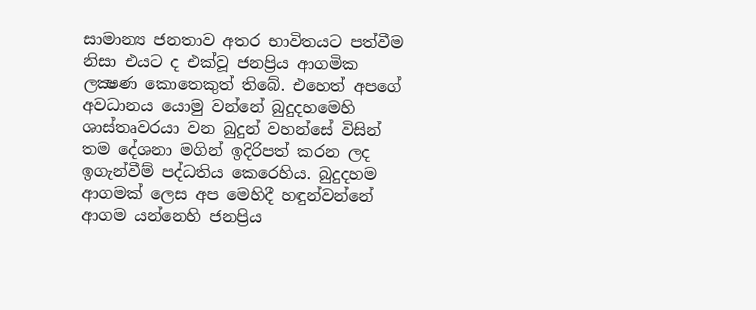සාමාන්‍ය ජනතාව අතර භාවිතයට පත්වීම නිසා එයට ද එක්වූ ජනප්‍රිය ආගමික ලක්‍ෂණ කොතෙකුත් තිබේ. එහෙත් අපගේ අවධානය යොමු වන්නේ බුදුදහමෙහි ශාස්තෘවරයා වන බුදුන් වහන්සේ විසින් තම දේශනා මගින් ඉදිරිපත් කරන ලද ඉගැන්වීම් පද්ධතිය කෙරෙහිය. බුදුදහම ආගමක් ලෙස අප මෙහිදී හඳුන්වන්නේ ආගම යන්නෙහි ජනප්‍රිය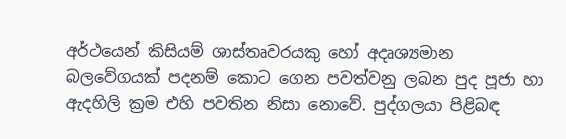අර්ථයෙන් කිසියම් ශාස්තෘවරයකු හෝ අදෘශ්‍යමාන බලවේගයක් පදනම් කොට ගෙන පවත්වනු ලබන පුද පූජා හා ඇදහිලි ක්‍රම එහි පවතින නිසා නොවේ. පුද්ගලයා පිළිබඳ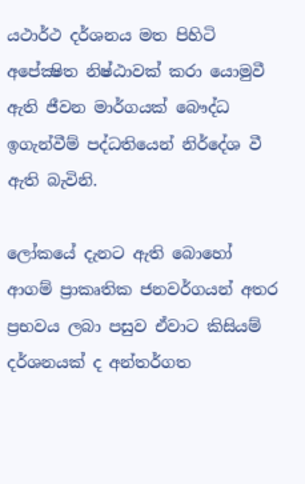යථාර්ථ දර්ශනය මත පිහිටි අපේක්‍ෂිත නිෂ්ඨාවක් කරා යොමුවී ඇති ජීවන මාර්ගයක් බෞද්ධ ඉගැන්වීම් පද්ධතියෙන් නිර්දේශ වී ඇති බැවිනි.

ලෝකයේ දැනට ඇති බොහෝ ආගම් ප්‍රාකෘතික ජනවර්ගයන් අතර ප්‍රභවය ලබා පසුව ඒවාට කිසියම් දර්ශනයක් ද අන්තර්ගත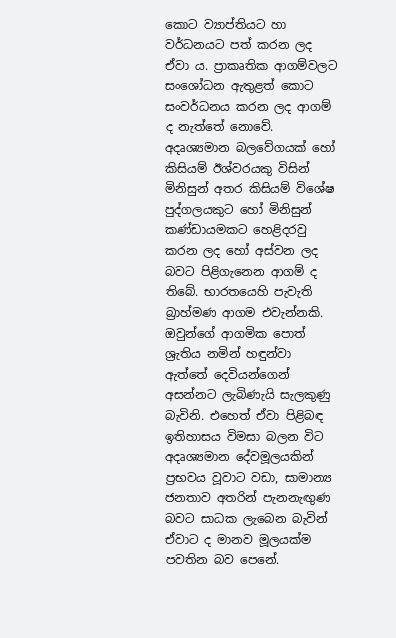කොට ව්‍යාප්තියට හා වර්ධනයට පත් කරන ලද ඒවා ය. ප්‍රාකෘතික ආගම්වලට සංශෝධන ඇතුළත් කොට සංවර්ධනය කරන ලද ආගම් ද නැත්තේ නොවේ. අදෘශ්‍යමාන බලවේගයක් හෝ කිසියම් ඊශ්වරයකු විසින් මිනිසුන් අතර කිසියම් විශේෂ පුද්ගලයකුට හෝ මිනිසුන් කණ්ඩායමකට හෙළිදරවු කරන ලද හෝ අස්වන ලද බවට පිළිගැනෙන ආගම් ද තිබේ. භාරතයෙහි පැවැති බ්‍රාහ්මණ ආගම එවැන්නකි. ඔවුන්ගේ ආගමික පොත් ශ්‍රැතිය නමින් හඳුන්වා ඇත්තේ දෙවියන්ගෙන් අසන්නට ලැබිණැයි සැලකුණු බැවිනි. එහෙත් ඒවා පිළිබඳ ඉතිහාසය විමසා බලන විට අදෘශ්‍යමාන දේවමූලයකින් ප්‍රභවය වූවාට වඩා, සාමාන්‍ය ජනතාව අතරින් පැනනැඟුණ බවට සාධක ලැබෙන බැවින් ඒවාට ද මානව මූලයක්ම පවතින බව පෙනේ.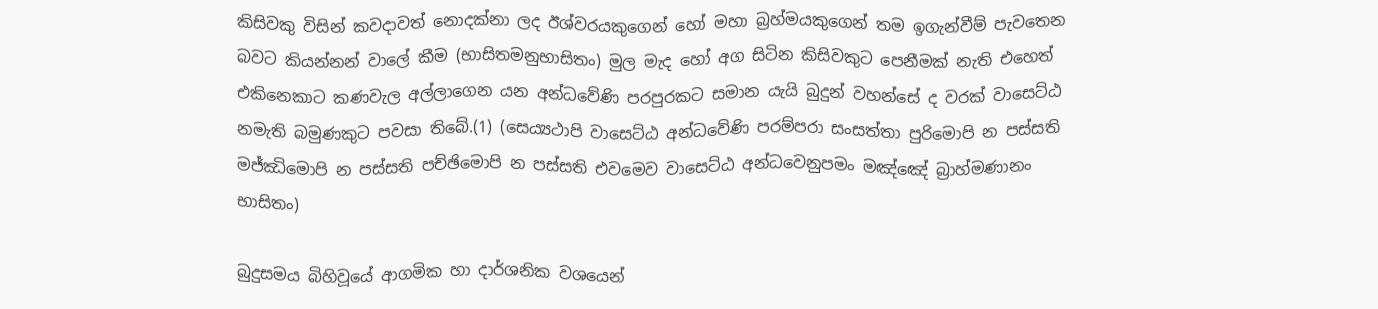කිසිවකු විසින් කවදාවත් නොදක්නා ලද ඊශ්වරයකුගෙන් හෝ මහා බ්‍රහ්මයකුගෙන් තම ඉගැන්වීම් පැවතෙන බවට කියන්නන් වාලේ කීම (භාසිතමනුභාසිතං) මුල මැද හෝ අග සිටින කිසිවකුට පෙනීමක් නැති එහෙත් එකිනෙකාට කණවැල අල්ලාගෙන යන අන්ධවේණි පරපුරකට සමාන යැයි බුදුන් වහන්සේ ද වරක් වාසෙට්ඨ නමැති බමුණකුට පවසා තිබේ.(1) (සෙය්‍යථාපි වාසෙට්ඨ අන්ධවේණි පරම්පරා සංසත්තා පුරිමොපි න පස්සති මජ්ඣිමොපි න පස්සති පච්ඡිමොපි න පස්සති එවමෙව වාසෙට්ඨ අන්ධවෙනුපමං මඤ්ඤේ බ්‍රාහ්මණානං භාසිතං)

බුදුසමය බිහිවූයේ ආගමික හා දාර්ශනික වශයෙන්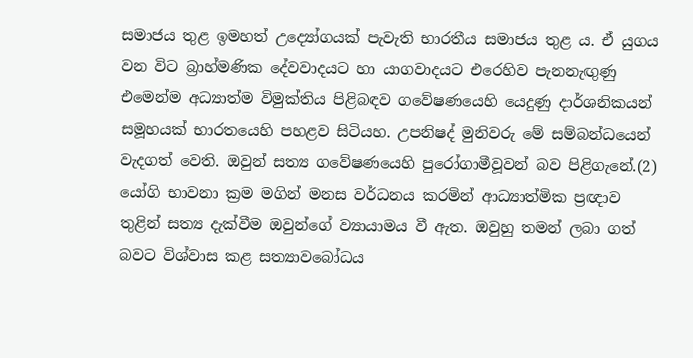සමාජය තුළ ඉමහත් උද්‍යෝගයක් පැවැති භාරතීය සමාජය තුළ ය. ඒ යුගය වන විට බ්‍රාහ්මණික දේවවාදයට හා යාගවාදයට එරෙහිව පැනනැඟුණු එමෙන්ම අධ්‍යාත්ම විමුක්තිය පිළිබඳව ගවේෂණයෙහි යෙදුණු දාර්ශනිකයන් සමූහයක් භාරතයෙහි පහළව සිටියහ. උපනිෂද් මුනිවරු මේ සම්බන්ධයෙන් වැදගත් වෙති. ඔවුන් සත්‍ය ගවේෂණයෙහි පුරෝගාමීවූවන් බව පිළිගැනේ.(2) යෝගි භාවනා ක්‍රම මගින් මනස වර්ධනය කරමින් ආධ්‍යාත්මික ප්‍රඥාව තුළින් සත්‍ය දැක්වීම ඔවුන්ගේ ව්‍යායාමය වී ඇත. ඔවුහු තමන් ලබා ගත් බවට විශ්වාස කළ සත්‍යාවබෝධය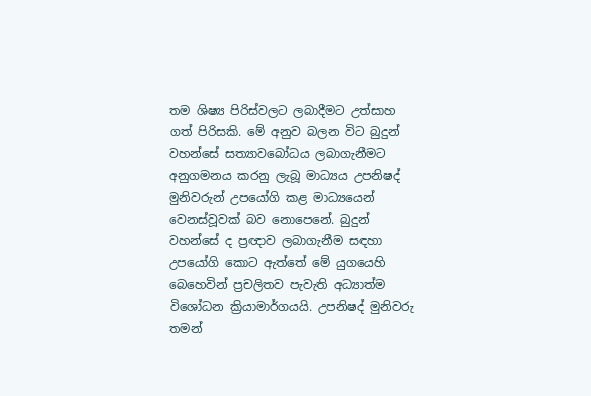තම ශිෂ්‍ය පිරිස්වලට ලබාදීමට උත්සාහ ගත් පිරිසකි. මේ අනුව බලන විට බුදුන් වහන්සේ සත්‍යාවබෝධය ලබාගැනීමට අනුගමනය කරනු ලැබූ මාධ්‍යය උපනිෂද් මුනිවරුන් උපයෝගි කළ මාධ්‍යයෙන් වෙනස්වූවක් බව නොපෙනේ. බුදුන් වහන්සේ ද ප්‍රඥාව ලබාගැනීම සඳහා උපයෝගි කොට ඇත්තේ මේ යුගයෙහි බෙහෙවින් ප්‍රචලිතව පැවැති අධ්‍යාත්ම විශෝධන ක්‍රියාමාර්ගයයි. උපනිෂද් මුනිවරු තමන්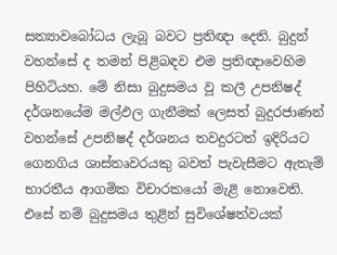සත්‍යාවබෝධය ලැබූ බවට ප්‍රතිඥා දෙති. බුදුන් වහන්සේ ද තමන් පිළිබඳව එම ප්‍රතිඥාවෙහිම පිහිටියහ. මේ නිසා බුදුසමය වූ කලී උපනිෂද් දර්ශනයේම මල්ඵල ගැනීමක් ලෙසත් බුදුරජාණන් වහන්සේ උපනිෂද් දර්ශනය තවදුරටත් ඉදිරියට ගෙනගිය ශාස්තෘවරයකු බවත් පැවැසීමට ඇතැම් භාරතීය ආගමික විචාරකයෝ මැළි නොවෙති. එසේ නම් බුදුසමය තුළින් සුවිශේෂත්වයක්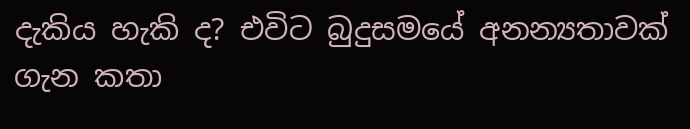දැකිය හැකි ද? එවිට බුදුසමයේ අනන්‍යතාවක් ගැන කතා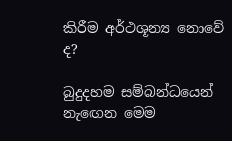කිරීම අර්ථශූන්‍ය නොවේ ද?

බුදුදහම සම්බන්ධයෙන් නැඟෙන මෙම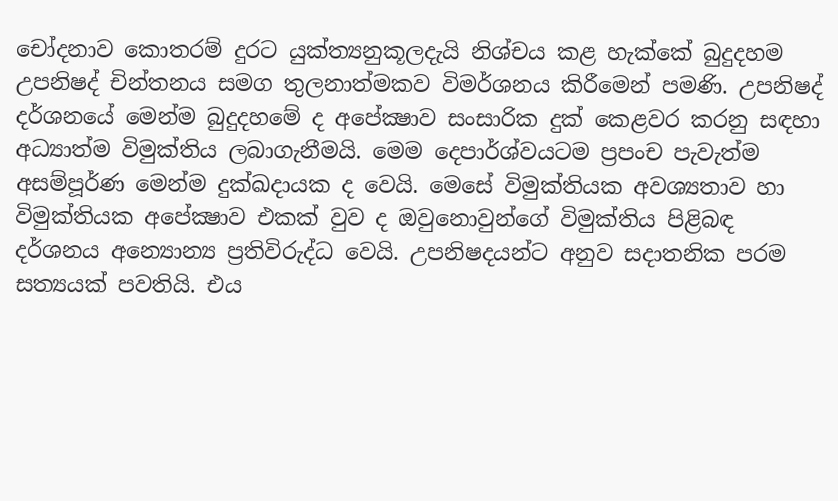චෝදනාව කොතරම් දුරට යුක්ත්‍යනුකූලදැයි නිශ්චය කළ හැක්කේ බුදුදහම උපනිෂද් චින්තනය සමග තුලනාත්මකව විමර්ශනය කිරීමෙන් පමණි. උපනිෂද් දර්ශනයේ මෙන්ම බුදුදහමේ ද අපේක්‍ෂාව සංසාරික දුක් කෙළවර කරනු සඳහා අධ්‍යාත්ම විමුක්තිය ලබාගැනීමයි. මෙම දෙපාර්ශ්වයටම ප්‍රපංච පැවැත්ම අසම්පූර්ණ මෙන්ම දුක්ඛදායක ද වෙයි. මෙසේ විමුක්තියක අවශ්‍යතාව හා විමුක්තියක අපේක්‍ෂාව එකක් වුව ද ඔවුනොවුන්ගේ විමුක්තිය පිළිබඳ දර්ශනය අන්‍යොන්‍ය ප්‍රතිවිරුද්ධ වෙයි. උපනිෂදයන්ට අනුව සදාතනික පරම සත්‍යයක් පවතියි. එය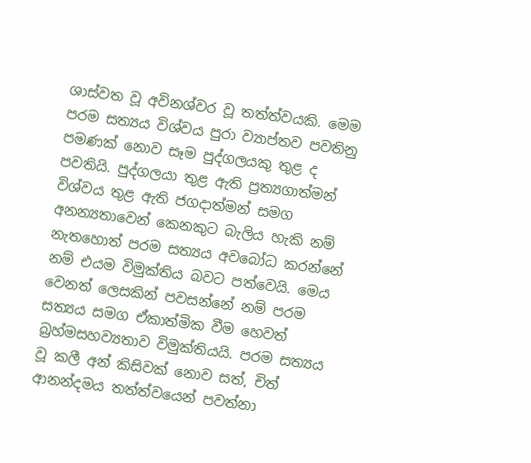ශාස්වත වූ අවිනශ්වර වූ තත්ත්වයකි. මෙම පරම සත්‍යය විශ්වය පුරා ව්‍යාප්තව පවතිනු පමණක් නොව සෑම පුද්ගලයකු තුළ ද පවතියි. පුද්ගලයා තුළ ඇති ප්‍රත්‍යගාත්මන් විශ්වය තුළ ඇති ජගදාත්මන් සමග අනන්‍යතාවෙන් කෙනකුට බැලිය හැකි නම් නැතහොත් පරම සත්‍යය අවබෝධ කරන්නේ නම් එයම විමුක්තිය බවට පත්වෙයි. මෙය වෙනත් ලෙසකින් පවසන්නේ නම් පරම සත්‍යය සමග ඒකාත්මික වීම හෙවත් බ්‍රහ්මසහව්‍යතාව විමුක්තියයි. පරම සත්‍යය වූ කලී අන් කිසිවක් නොව සත්, චිත් ආනන්දමය තත්ත්වයෙන් පවත්නා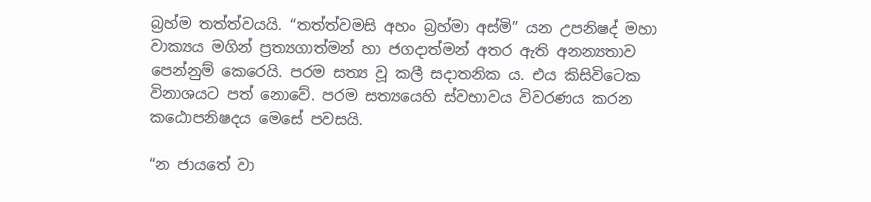බ්‍රහ්ම තත්ත්වයයි. “තත්ත්වමසි අහං බ්‍රහ්මා අස්මි” යන උපනිෂද් මහා වාක්‍යය මගින් ප්‍රත්‍යගාත්මන් හා ජගදාත්මන් අතර ඇති අනන්‍යතාව පෙන්නුම් කෙරෙයි. පරම සත්‍ය වූ කලී සදාතනික ය. එය කිසිවිටෙක විනාශයට පත් නොවේ. පරම සත්‍යයෙහි ස්වභාවය විවරණය කරන කඨොපනිෂදය මෙසේ පවසයි.

“න ජායතේ වා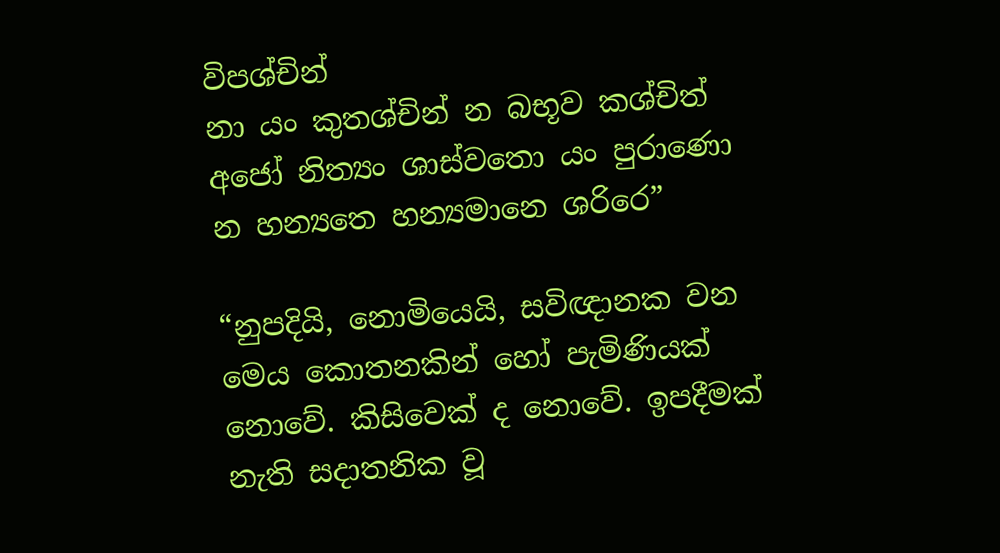විපශ්චින්
නා යං කුතශ්චින් න බභූව කශ්චිත්
අජෝ නිත්‍යං ශාස්වතො යං පුරාණො
න හන්‍යතෙ හන්‍යමානෙ ශරිරෙ”

“නුපදියි, නොමියෙයි, සවිඥානක වන මෙය කොතනකින් හෝ පැමිණියක් නොවේ. කිසිවෙක් ද නොවේ. ඉපදීමක් නැති සදාතනික වූ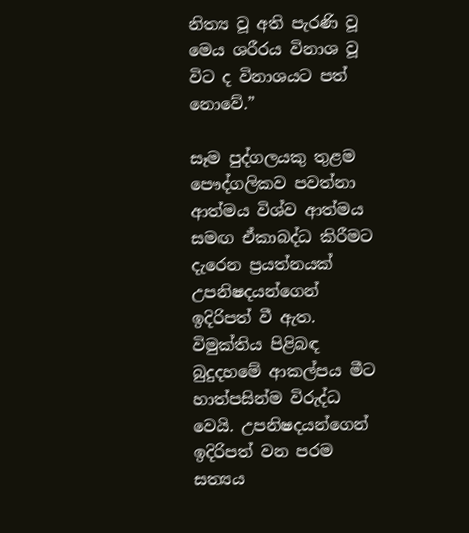නිත්‍ය වූ අති පැරණි වූ මෙය ශරීරය විනාශ වූ විට ද විනාශයට පත් නොවේ.”

සෑම පුද්ගලයකු තුළම පෞද්ගලිකව පවත්නා ආත්මය විශ්ව ආත්මය සමඟ ඒකාබද්ධ කිරීමට දැරෙන ප්‍රයත්නයක් උපනිෂදයන්ගෙන් ඉදිරිපත් වී ඇත. විමුක්තිය පිළිබඳ බුදුදහමේ ආකල්පය මීට හාත්පසින්ම විරුද්ධ වෙයි. උපනිෂදයන්ගෙන් ඉදිරිපත් වන පරම සත්‍යය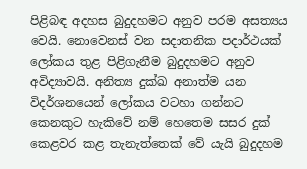පිළිබඳ අදහස බුදුදහමට අනුව පරම අසත්‍යය වෙයි. නොවෙනස් වන සදාතනික පදාර්ථයක් ලෝකය තුළ පිළිගැනීම බුදුදහමට අනුව අවිද්‍යාවයි. අනිත්‍ය දුක්ඛ අනාත්ම යන විදර්ශනයෙන් ලෝකය වටහා ගන්නට කෙනකුට හැකිවේ නම් හෙතෙම සසර දුක් කෙළවර කළ තැනැත්තෙක් වේ යැයි බුදුදහම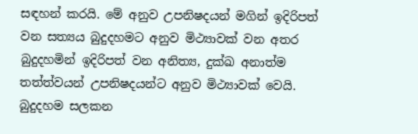සඳහන් කරයි. මේ අනුව උපනිෂදයන් මගින් ඉදිරිපත් වන සත්‍යය බුදුදහමට අනුව මිථ්‍යාවක් වන අතර බුදුදහමින් ඉදිරිපත් වන අනිත්‍ය, දුක්ඛ අනාත්ම තත්ත්වයන් උපනිෂදයන්ට අනුව මිථ්‍යාවක් වෙයි. බුදුදහම සලකන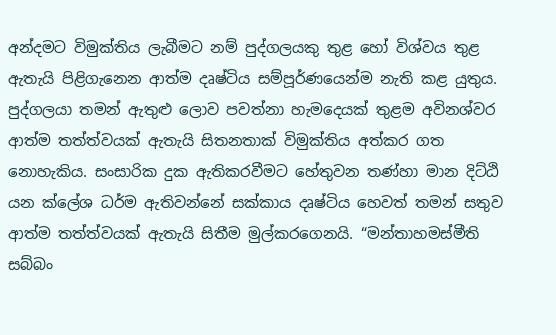අන්දමට විමුක්තිය ලැබීමට නම් පුද්ගලයකු තුළ හෝ විශ්වය තුළ ඇතැයි පිළිගැනෙන ආත්ම දෘෂ්ටිය සම්පූර්ණයෙන්ම නැති කළ යුතුය. පුද්ගලයා තමන් ඇතුළු ලොව පවත්නා හැමදෙයක් තුළම අවිනශ්වර ආත්ම තත්ත්වයක් ඇතැයි සිතනතාක් විමුක්තිය අත්කර ගත නොහැකිය. සංසාරික දුක ඇතිකරවීමට හේතුවන තණ්හා මාන දිට්ඨි යන ක්ලේශ ධර්ම ඇතිවන්නේ සක්කාය දෘෂ්ටිය හෙවත් තමන් සතුව ආත්ම තත්ත්වයක් ඇතැයි සිතීම මුල්කරගෙනයි. “මන්තාහමස්මීති සබ්බං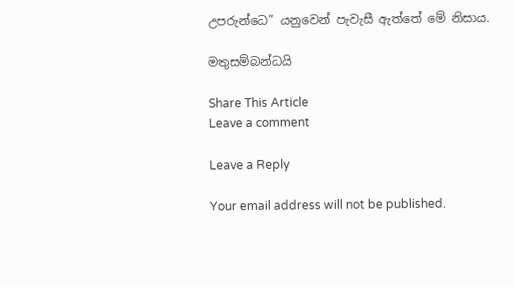උපරුන්ධෙ” යනුවෙන් පැවැසී ඇත්තේ මේ නිසාය.

මතුසම්බන්ධයි

Share This Article
Leave a comment

Leave a Reply

Your email address will not be published.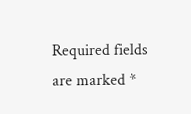Required fields are marked *